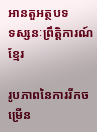អានតួអត្ថបទ
ទស្សនៈព្រឹត្តិការណ៍ខ្មែរ

រូបភាពនៃការរីកចម្រើន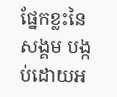ផ្នែកខ្លះនៃសង្គម បង្កប់ដោយអ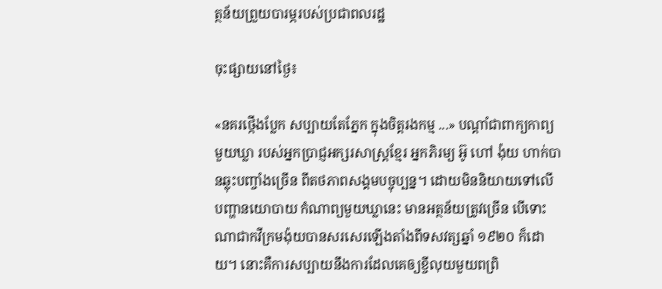ត្ថន័យព្រួយបារម្ភរបស់ប្រជាពលរដ្ឋ

ចុះផ្សាយនៅថ្ងៃ៖

«នគរថ្កើងប្លែក សប្បាយតែភ្នែក ក្នុងចិត្តរងកម្ម ...» បណ្តាំជាពាក្យកាព្យមួយឃ្លា របស់អ្នកប្រាជ្ញអក្សរសាស្ត្រខ្មែរ អ្នកភិរម្យ អ៊ូ ហៅ ង៉ុយ ហាក់បានឆ្លុះបញ្ចាំងច្រើន ពីតថភាពសង្គមបច្ចុប្បន្ន។ ដោយមិននិយាយទៅលើបញ្ហានយោបាយ កំណាព្យមួយឃ្លានេះ មានអត្ថន័យត្រូវច្រើន បើទោះណាជាកវីក្រមង៉ុយបានសរសេរឡើងតាំងពីទសវត្សឆ្នាំ ១៩២០ ក៏ដោយ។ នោះគឺការសប្បាយនឹងការដែលគេឲ្យខ្ចីលុយមួយពព្រិ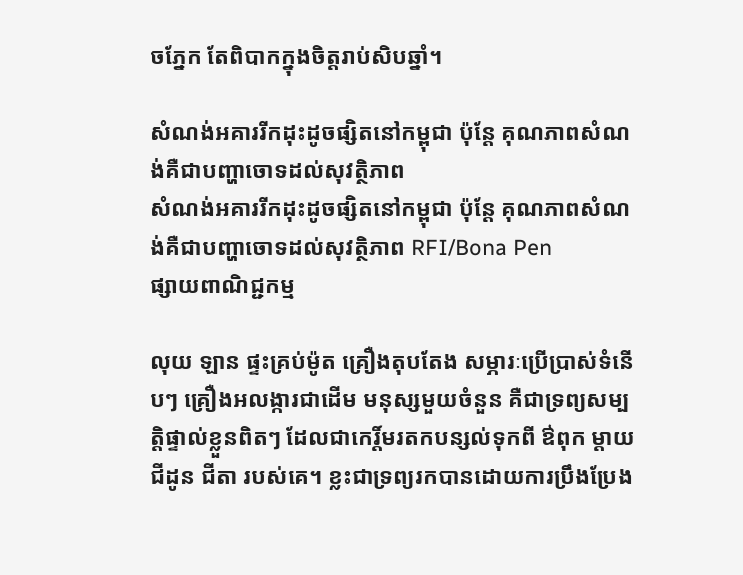ចភ្នែក តែពិបាកក្នុងចិត្តរាប់សិបឆ្នាំ។

សំណង់អគាររីកដុះដូចផ្សិតនៅកម្ពុជា ប៉ុន្តែ គុណភាពសំណង់គឺជាបញ្ហាចោទដល់សុវត្ថិភាព
សំណង់អគាររីកដុះដូចផ្សិតនៅកម្ពុជា ប៉ុន្តែ គុណភាពសំណង់គឺជាបញ្ហាចោទដល់សុវត្ថិភាព RFI/Bona Pen
ផ្សាយពាណិជ្ជកម្ម

លុយ ឡាន ផ្ទះគ្រប់ម៉ូត គ្រឿងតុបតែង សម្ភារៈប្រើប្រាស់ទំនើបៗ គ្រឿងអលង្ការជាដើម មនុស្សមួយចំនួន គឺជាទ្រព្យសម្បត្តិផ្ទាល់ខ្លួនពិតៗ ដែលជាកេរិ៍្តមរតកបន្សល់ទុកពី ឳពុក ម្តាយ ជីដូន ជីតា របស់គេ។ ខ្លះជាទ្រព្យរកបានដោយការប្រឹងប្រែង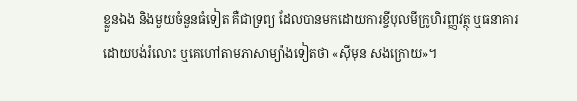ខ្លួនឯង និងមួយចំនួនធំទៀត គឺជាទ្រព្យ ដែលបានមកដោយការខ្ចីបុលមីក្រូហិរញ្ញវត្ថុ ឬធនាគារដោយបង់រំលោះ ឬគេហៅតាមភាសាម្យ៉ាងទៀតថា «ស៊ីមុន សងក្រោយ»។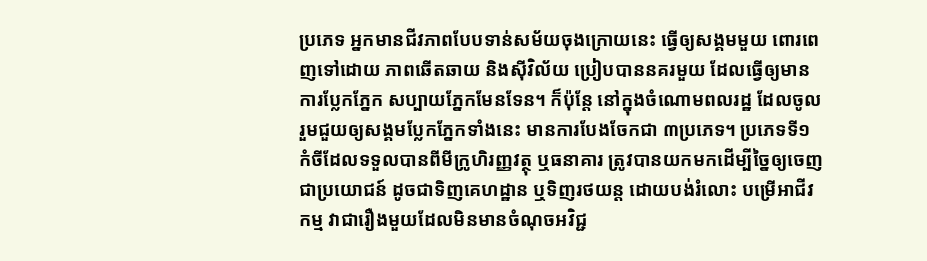ប្រភេទ អ្នកមានជីវភាពបែបទាន់សម័យចុងក្រោយនេះ ធ្វើឲ្យសង្គមមួយ ពោរពេញទៅដោយ ភាពឆើតឆាយ និងស៊ីវិល័យ ប្រៀបបាននគរមួយ ដែលធ្វើឲ្យមានការប្លែកភ្នែក សប្បាយភ្នែកមែនទែន។ ក៏ប៉ុន្តែ នៅក្នុងចំណោមពលរដ្ឋ ដែលចូលរួមជួយឲ្យសង្គមប្លែកភ្នែកទាំងនេះ មានការបែងចែកជា ៣ប្រភេទ។ ប្រភេទទី១ កំចីដែលទទួលបានពីមីក្រូហិរញ្ញវត្ថុ ឬធនាគារ ត្រូវបានយកមកដើម្បីច្នៃឲ្យចេញជាប្រយោជន៍ ដូចជាទិញគេហដ្ឋាន ឬទិញរថយន្ត ដោយបង់រំលោះ បម្រើអាជីវកម្ម វាជារឿងមួយដែលមិនមានចំណុចអវិជ្ជ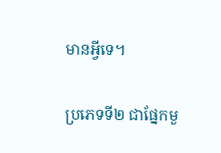មានអ្វីទេ។

ប្រភេទទី២ ជាផ្នែកមួ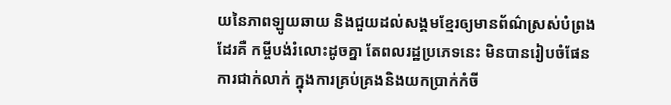យនៃភាពឡូយឆាយ និងជួយដល់សង្គមខ្មែរឲ្យមានព័ណ៌ស្រស់បំព្រងដែរគឺ កម្ចីបង់រំលោះដូចគ្នា តែពលរដ្ឋប្រភេទនេះ មិនបានរៀបចំផែនការជាក់លាក់ ក្នុងការគ្រប់គ្រងនិងយកប្រាក់កំចី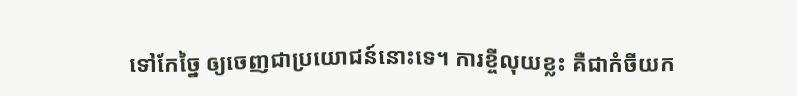ទៅកែច្នៃ ឲ្យចេញជាប្រយោជន៍នោះទេ។ ការខ្ចីលុយខ្លះ គឺជាកំចីយក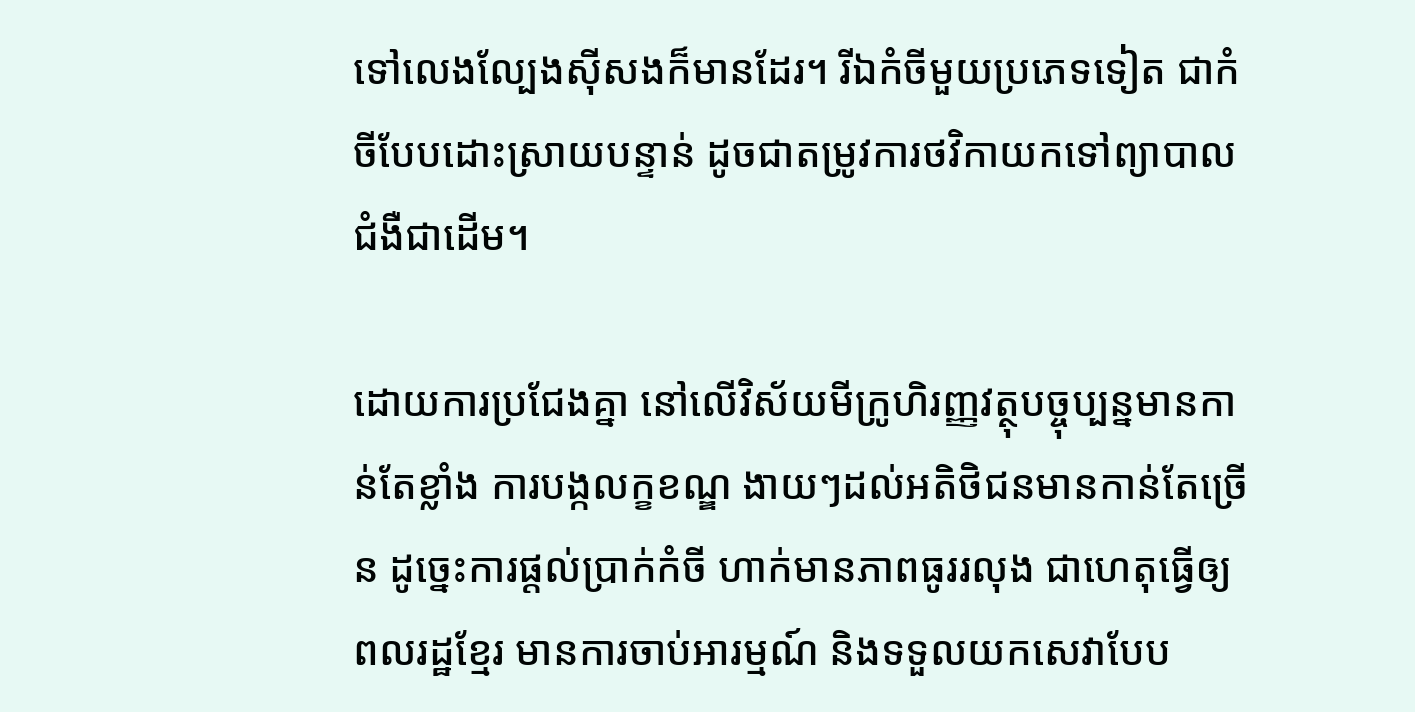ទៅលេងល្បែងស៊ីសងក៏មានដែរ។ រីឯកំចីមួយប្រភេទទៀត ជាកំចីបែបដោះស្រាយបន្ទាន់ ដូចជាតម្រូវការថវិកាយកទៅព្យាបាលជំងឺជាដើម។

ដោយការប្រជែងគ្នា នៅលើវិស័យមីក្រូហិរញ្ញវត្ថុបច្ចុប្បន្នមានកាន់តែខ្លាំង ការបង្កលក្ខខណ្ឌ ងាយៗដល់អតិថិជនមានកាន់តែច្រើន ដូច្នេះការផ្តល់ប្រាក់កំចី ហាក់មានភាពធូររលុង ជាហេតុធ្វើឲ្យពលរដ្ឋខ្មែរ មានការចាប់អារម្មណ៍ និងទទួលយកសេវាបែប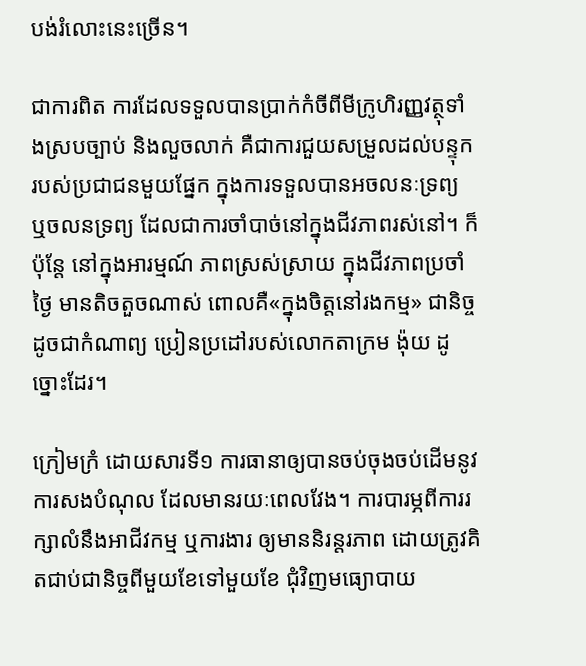បង់រំលោះនេះច្រើន។

ជាការពិត ការដែលទទួលបានប្រាក់កំចីពីមីក្រូហិរញ្ញវត្ថុទាំងស្របច្បាប់ និងលួចលាក់ គឺជាការជួយសម្រួលដល់បន្ទុករបស់ប្រជាជនមួយផ្នែក ក្នុងការទទួលបានអចលនៈទ្រព្យ ឬចលនទ្រព្យ ដែលជាការចាំបាច់នៅក្នុងជីវភាពរស់នៅ។ ក៏ប៉ុន្តែ នៅក្នុងអារម្មណ៍ ភាពស្រស់ស្រាយ ក្នុងជីវភាពប្រចាំថ្ងៃ មានតិចតួចណាស់ ពោលគឺ«ក្នុងចិត្តនៅរងកម្ម» ជានិច្ចដូចជាកំណាព្យ ប្រៀនប្រដៅរបស់លោកតាក្រម ង៉ុយ ដូច្នោះដែរ។

ក្រៀមក្រំ ដោយសារទី១ ការធានាឲ្យបានចប់ចុងចប់ដើមនូវការសងបំណុល ដែលមានរយៈពេលវែង។ ការបារម្ភពីការរក្សាលំនឹងអាជីវកម្ម ឬការងារ ឲ្យមាននិរន្តរភាព ដោយត្រូវគិតជាប់ជានិច្ចពីមួយខែទៅមួយខែ ជុំវិញមធ្យោបាយ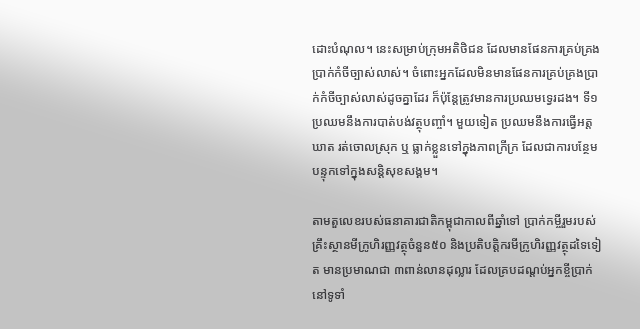ដោះបំណុល។ នេះសម្រាប់ក្រុមអតិថិជន ដែលមានផែនការគ្រប់គ្រងប្រាក់កំចីច្បាស់លាស់។ ចំពោះអ្នកដែលមិនមានផែនការគ្រប់គ្រងប្រាក់កំចីច្បាស់លាស់ដូចគ្នាដែរ ក៏ប៉ុន្តែត្រូវមានការប្រឈមទ្វេរដង។ ទី១ ប្រឈមនឹងការបាត់បង់វត្ថុបញ្ចាំ។ មួយទៀត ប្រឈមនឹងការធ្វើអត្តឃាត រត់ចោលស្រុក ឬ ធ្លាក់ខ្លួនទៅក្នុងភាពក្រីក្រ ដែលជាការបន្ថែមបន្ទុកទៅក្នុងសន្តិសុខសង្គម។

តាមតួលេខរបស់ធនាគារជាតិកម្ពុជាកាលពីឆ្នាំទៅ ប្រាក់កម្ចីរួមរបស់គ្រឹះស្ថានមីក្រូហិរញ្ញវត្ថុចំនួន៥០ និងប្រតិបត្តិករមីក្រូហិរញ្ញវត្ថុដទៃទៀត មានប្រមាណជា ៣ពាន់លានដុល្លារ ដែលគ្របដណ្តប់អ្នកខ្ចីប្រាក់នៅទូទាំ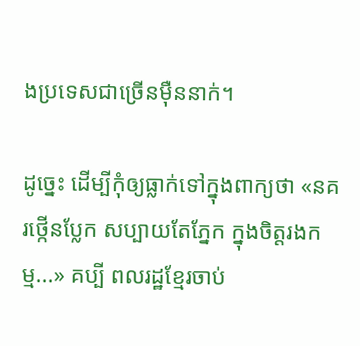ងប្រទេសជាច្រើនម៉ឺននាក់។

ដូច្នេះ ដើម្បីកុំឲ្យធ្លាក់ទៅក្នុងពាក្យថា «នគរថ្កើនប្លែក សប្បាយតែភ្នែក ក្នុងចិត្តរងកម្ម...» គប្បី ពលរដ្ឋខ្មែរចាប់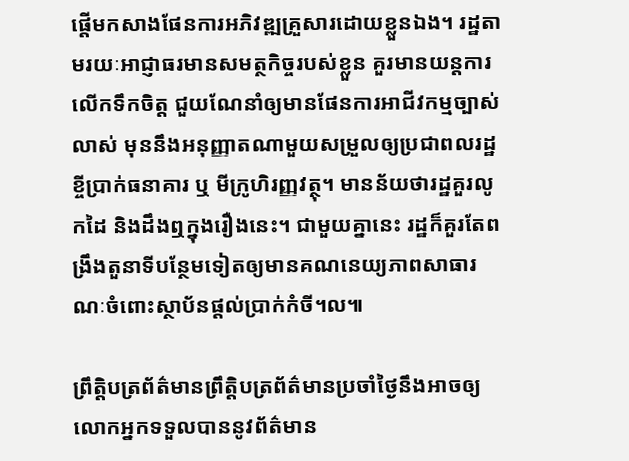ផ្តើមកសាងផែនការអភិវឌ្ឍគ្រួសារដោយខ្លួនឯង។ រដ្ឋតាមរយៈអាជ្ញាធរមានសមត្ថកិច្ចរបស់ខ្លួន គួរមានយន្តការលើកទឹកចិត្ត ជួយណែនាំឲ្យមានផែនការអាជីវកម្មច្បាស់លាស់ មុននឹងអនុញ្ញាតណាមួយសម្រួលឲ្យប្រជាពលរដ្ឋខ្ចីប្រាក់ធនាគារ ឬ មីក្រូហិរញ្ញវត្ថុ។ មានន័យថារដ្ឋគួរលូកដៃ និងដឹងឮក្នុងរឿងនេះ។ ជាមួយគ្នានេះ រដ្ឋក៏គួរតែពង្រឹងតួនាទីបន្ថែមទៀតឲ្យមានគណនេយ្យភាពសាធារណៈចំពោះស្ថាប័នផ្តល់ប្រាក់កំចី។ល៕

ព្រឹត្តិបត្រព័ត៌មានព្រឹត្តិបត្រព័ត៌មានប្រចាំថ្ងៃនឹងអាចឲ្យលោកអ្នកទទួលបាននូវព័ត៌មាន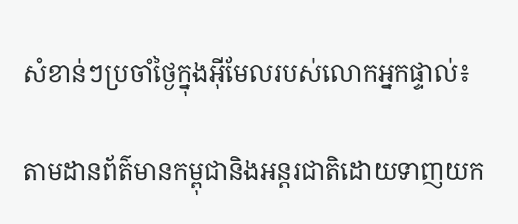សំខាន់ៗប្រចាំថ្ងៃក្នុងអ៊ីមែលរបស់លោកអ្នកផ្ទាល់៖

តាមដានព័ត៌មានកម្ពុជានិងអន្តរជាតិដោយទាញយក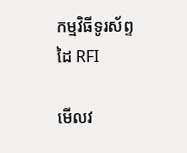កម្មវិធីទូរស័ព្ទដៃ RFI

មើលវ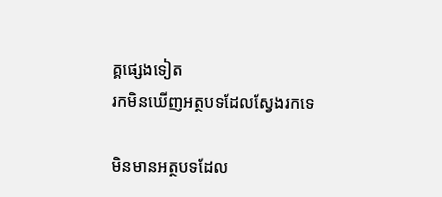គ្គផ្សេងទៀត
រកមិនឃើញអត្ថបទដែលស្វែងរកទេ

មិនមានអត្ថបទដែល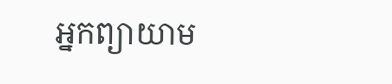អ្នកព្យាយាម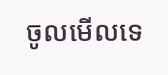ចូលមើលទេ